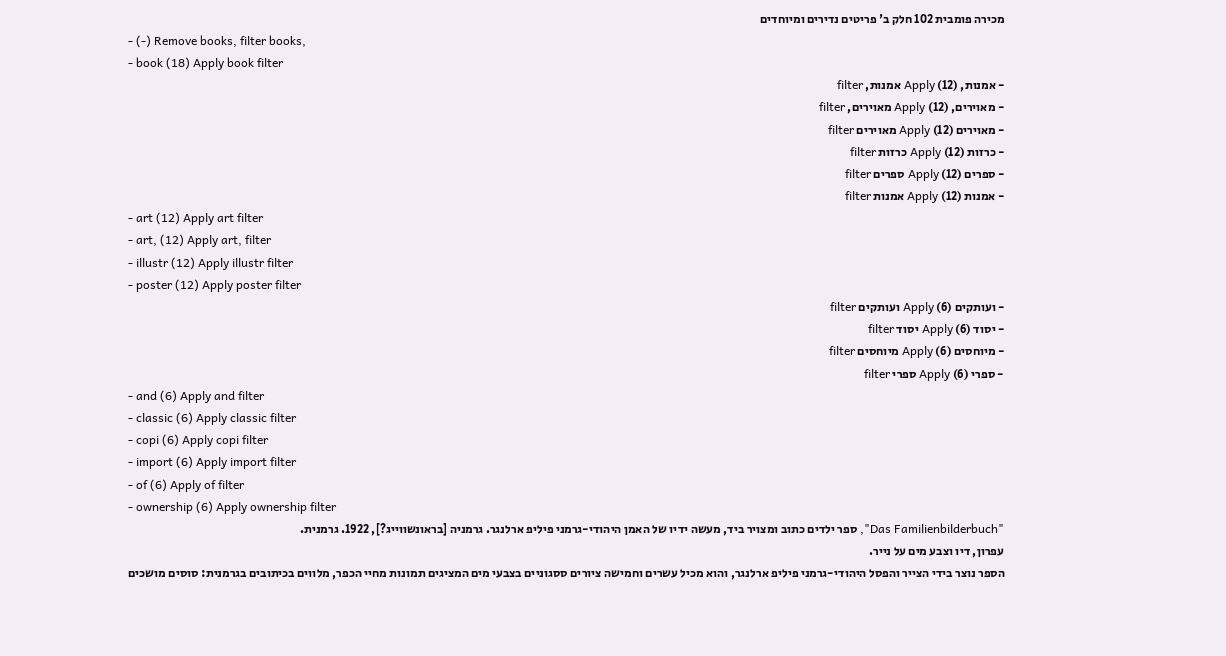מכירה פומבית 102 חלק ב' פריטים נדירים ומיוחדים
- (-) Remove books, filter books,
- book (18) Apply book filter
- אמנות, (12) Apply אמנות, filter
- מאוירים, (12) Apply מאוירים, filter
- מאוירים (12) Apply מאוירים filter
- כרזות (12) Apply כרזות filter
- ספרים (12) Apply ספרים filter
- אמנות (12) Apply אמנות filter
- art (12) Apply art filter
- art, (12) Apply art, filter
- illustr (12) Apply illustr filter
- poster (12) Apply poster filter
- ועותקים (6) Apply ועותקים filter
- יסוד (6) Apply יסוד filter
- מיוחסים (6) Apply מיוחסים filter
- ספרי (6) Apply ספרי filter
- and (6) Apply and filter
- classic (6) Apply classic filter
- copi (6) Apply copi filter
- import (6) Apply import filter
- of (6) Apply of filter
- ownership (6) Apply ownership filter
"Das Familienbilderbuch", ספר ילדים כתוב ומצויר ביד, מעשה ידיו של האמן היהודי-גרמני פיליפ ארלנגר. גרמניה [בראונשווייג?], 1922. גרמנית.
עפרון, דיו וצבע מים על נייר.
הספר נוצר בידי הצייר והפסל היהודי-גרמני פיליפ ארלנגר, והוא מכיל עשרים וחמישה ציורים ססגוניים בצבעי מים המציגים תמונות מחיי הכפר, מלווים בכיתובים בגרמנית: סוסים מושכים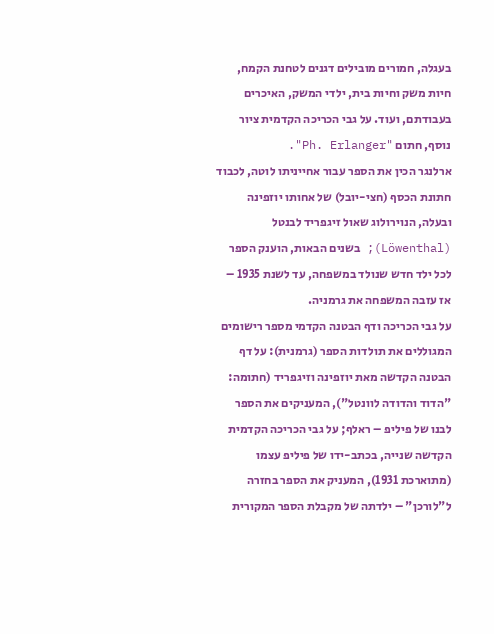בעגלה, חמורים מובילים דגנים לטחנת הקמח, חיות משק וחיות בית, ילדי המשק, האיכרים בעבודתם, ועוד. על גבי הכריכה הקדמית ציור נוסף, חתום "Ph. Erlanger".
ארלנגר הכין את הספר עבור אחייניתו לוטה, לכבוד חתונת הכסף (חצי-יובל) של אחותו יוזפינה ובעלה, הנוירולוג שאול זיגפריד לבנטל (Löwenthal); בשנים הבאות, הוענק הספר לכל ילד חדש שנולד במשפחה, עד לשנת 1935 – אז עזבה המשפחה את גרמניה.
על גבי הכריכה ודף הבטנה הקדמי מספר רישומים המגוללים את תולדות הספר (גרמנית): על דף הבטנה הקדשה מאת יוזפינה וזיגפריד (חתומה: "הדוד והדודה לוונטל"), המעניקים את הספר לבנו של פיליפ – ראלף; על גבי הכריכה הקדמית הקדשה שנייה, בכתב-ידו של פיליפ עצמו (מתוארכת 1931), המעניק את הספר בחזרה ל"לורכן" – ילדתה של מקבלת הספר המקורית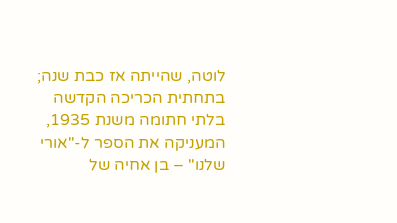לוטה, שהייתה אז כבת שנה; בתחתית הכריכה הקדשה בלתי חתומה משנת 1935, המעניקה את הספר ל-"אורי שלנו" – בן אחיה של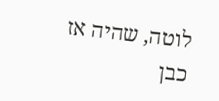לוטה, שהיה אז כבן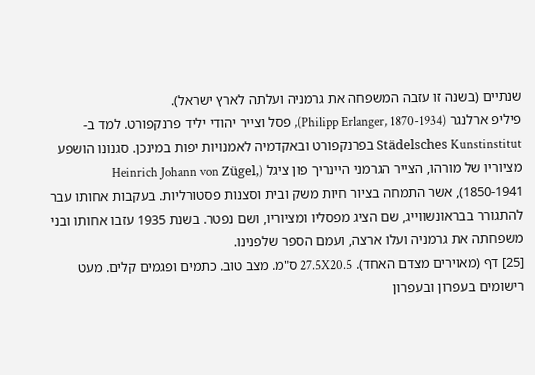שנתיים (בשנה זו עזבה המשפחה את גרמניה ועלתה לארץ ישראל).
פיליפ ארלנגר (Philipp Erlanger, 1870-1934), פסל וצייר יהודי יליד פרנקפורט. למד ב-Städelsches Kunstinstitut בפרנקפורט ובאקדמיה לאמנויות יפות במינכן. סגנונו הושפע מציוריו של מורהו, הצייר הגרמני היינריך פון ציגל (Heinrich Johann von Zügel, 1850-1941), אשר התמחה בציור חיות משק ובית וסצנות פסטורליות. בעקבות אחותו עבר להתגורר בבראונשווייג, שם הציג מפסליו ומציוריו, ושם נפטר. בשנת 1935 עזבו אחותו ובני משפחתה את גרמניה ועלו ארצה, ועמם הספר שלפנינו.
[25] דף (מאוירים מצדם האחד). 27.5X20.5 ס"מ. מצב טוב. כתמים ופגמים קלים. מעט רישומים בעפרון ובעפרון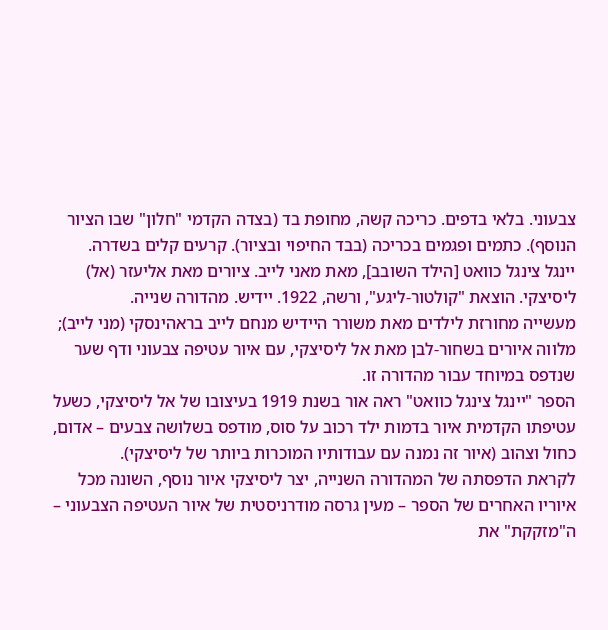צבעוני. בלאי בדפים. כריכה קשה, מחופת בד (בצדה הקדמי "חלון" שבו הציור הנוסף). כתמים ופגמים בכריכה (בבד החיפוי ובציור). קרעים קלים בשדרה.
יינגל צינגל כוואט [הילד השובב], מאת מאני לייב. ציורים מאת אליעזר (אל) ליסיצקי. הוצאת "קולטור-ליגע", ורשה, 1922. יידיש. מהדורה שנייה.
מעשייה מחורזת לילדים מאת משורר היידיש מנחם לייב בראהינסקי (מני לייב); מלווה איורים בשחור-לבן מאת אל ליסיצקי, עם איור עטיפה צבעוני ודף שער שנדפס במיוחד עבור מהדורה זו.
הספר "יינגל צינגל כוואט" ראה אור בשנת 1919 בעיצובו של אל ליסיצקי, כשעל עטיפתו הקדמית איור בדמות ילד רכוב על סוס, מודפס בשלושה צבעים – אדום, כחול וצהוב (איור זה נמנה עם עבודותיו המוכרות ביותר של ליסיצקי).
לקראת הדפסתה של המהדורה השנייה, יצר ליסיצקי איור נוסף, השונה מכל איוריו האחרים של הספר – מעין גרסה מודרניסטית של איור העטיפה הצבעוני – ה"מזקקת" את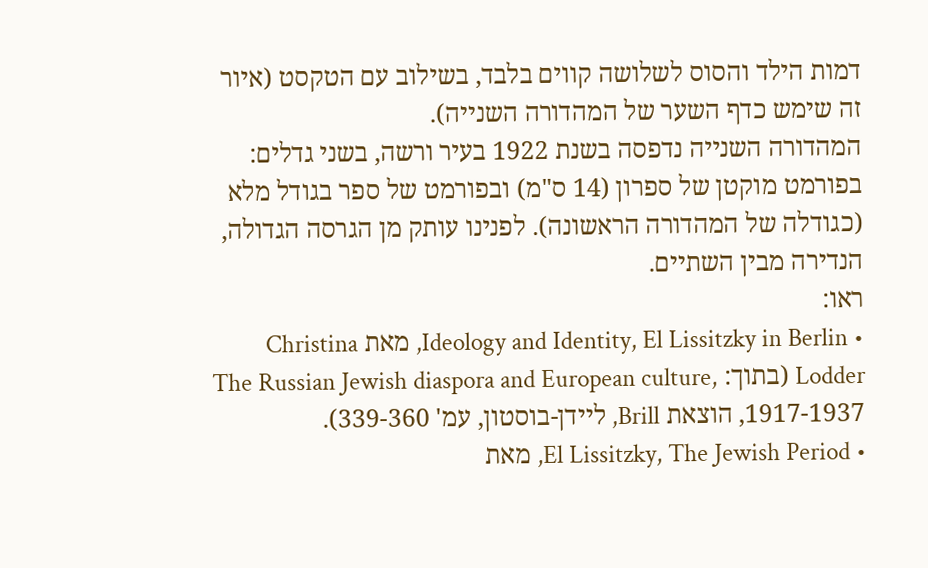דמות הילד והסוס לשלושה קווים בלבד, בשילוב עם הטקסט (איור זה שימש כדף השער של המהדורה השנייה).
המהדורה השנייה נדפסה בשנת 1922 בעיר ורשה, בשני גדלים: בפורמט מוקטן של ספרון (14 ס"מ) ובפורמט של ספר בגודל מלא (כגודלה של המהדורה הראשונה). לפנינו עותק מן הגרסה הגדולה, הנדירה מבין השתיים.
ראו:
• Ideology and Identity, El Lissitzky in Berlin, מאת Christina Lodder (בתוך: The Russian Jewish diaspora and European culture, 1917-1937, הוצאת Brill, ליידן-בוסטון, עמ' 339-360).
• El Lissitzky, The Jewish Period, מאת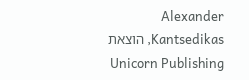Alexander Kantsedikas, הוצאת Unicorn Publishing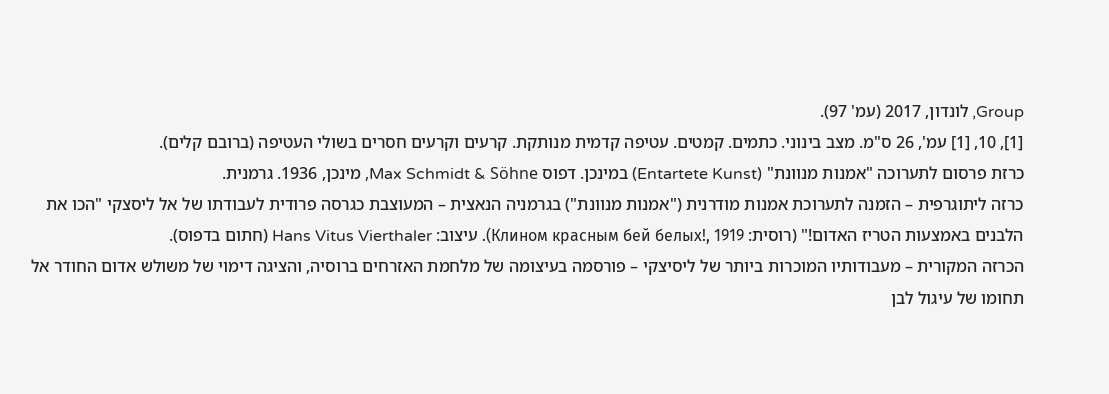Group, לונדון, 2017 (עמ' 97).
[1], 10, [1] עמ', 26 ס"מ. מצב בינוני. כתמים. קמטים. עטיפה קדמית מנותקת. קרעים וקרעים חסרים בשולי העטיפה (ברובם קלים).
כרזת פרסום לתערוכה "אמנות מנוונת" (Entartete Kunst) במינכן. דפוס Max Schmidt & Söhne, מינכן, 1936. גרמנית.
כרזה ליתוגרפית – הזמנה לתערוכת אמנות מודרנית ("אמנות מנוונת") בגרמניה הנאצית – המעוצבת כגרסה פרודית לעבודתו של אל ליסצקי "הכו את הלבנים באמצעות הטריז האדום!" (רוסית: Клином красным бей белых!, 1919). עיצוב: Hans Vitus Vierthaler (חתום בדפוס).
הכרזה המקורית – מעבודותיו המוכרות ביותר של ליסיצקי – פורסמה בעיצומה של מלחמת האזרחים ברוסיה, והציגה דימוי של משולש אדום החודר אל תחומו של עיגול לבן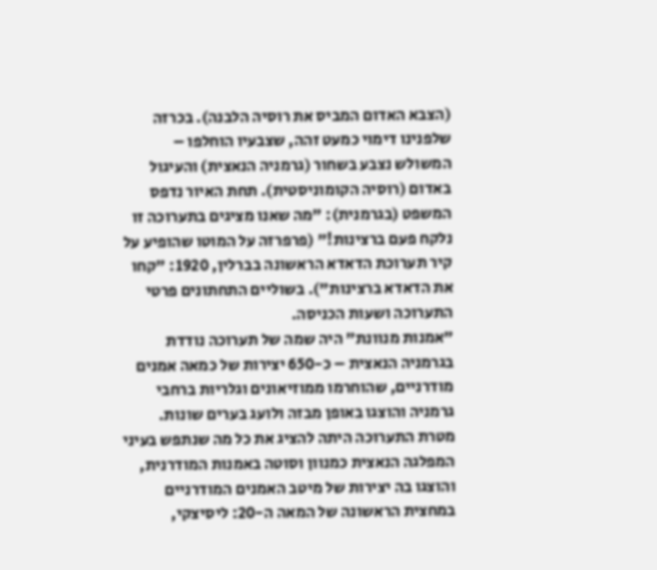(הצבא האדום המביס את רוסיה הלבנה). בכרזה שלפנינו דימוי כמעט זהה, שצבעיו הוחלפו – המשולש נצבע בשחור (גרמניה הנאצית) והעיגול באדום (רוסיה הקומוניסטית). תחת האיור נדפס המשפט (בגרמנית): "מה שאנו מציגים בתערוכה זו נלקח פעם ברצינות!" (פרפרזה על המוטו שהופיע על קיר תערוכת הדאדא הראשונה בברלין, 1920: "קחו את הדאדא ברצינות"). בשוליים התחתונים פרטי התערוכה ושעות הכניסה.
"אמנות מנוונת" היה שמה של תערוכה נודדת בגרמניה הנאצית – כ-650 יצירות של כמאה אמנים מודרניים, שהוחרמו ממוזיאונים וגלריות ברחבי גרמניה והוצגו באופן מבזה ולועג בערים שונות. מטרת התערוכה היתה להציג את כל מה שנתפש בעיני המפלגה הנאצית כמנוון וסוטה באמנות המודרנית, והוצגו בה יצירות של מיטב האמנים המודרניים במחצית הראשונה של המאה ה-20: ליסיצקי,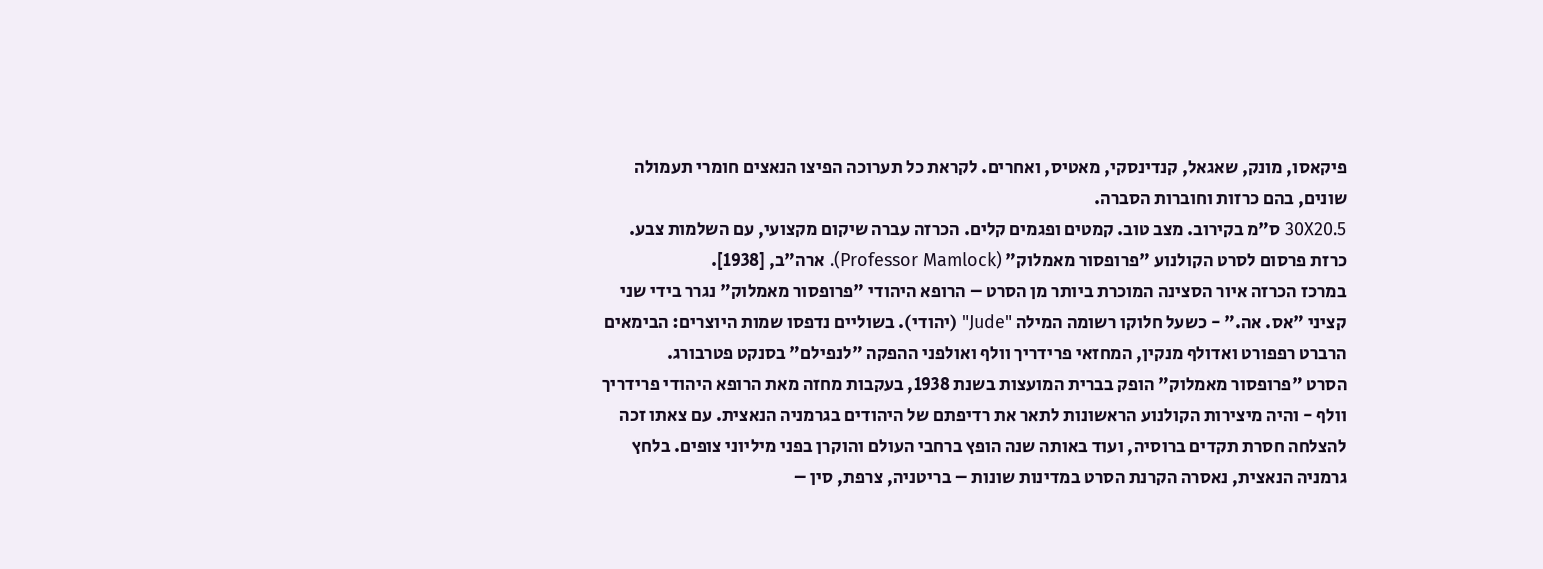פיקאסו, מונק, שאגאל, קנדינסקי, מאטיס, ואחרים. לקראת כל תערוכה הפיצו הנאצים חומרי תעמולה שונים, בהם כרזות וחוברות הסברה.
30X20.5 ס"מ בקירוב. מצב טוב. קמטים ופגמים קלים. הכרזה עברה שיקום מקצועי, עם השלמות צבע.
כרזת פרסום לסרט הקולנוע "פרופסור מאמלוק" (Professor Mamlock). ארה"ב, [1938].
במרכז הכרזה איור הסצינה המוכרת ביותר מן הסרט – הרופא היהודי "פרופסור מאמלוק" נגרר בידי שני קציני "אס. אה." - כשעל חלוקו רשומה המילה "Jude" (יהודי). בשוליים נדפסו שמות היוצרים: הבימאים הרברט רפפורט ואדולף מנקין, המחזאי פרידריך וולף ואולפני ההפקה "לנפילם" בסנקט פטרבורג.
הסרט "פרופסור מאמלוק" הופק בברית המועצות בשנת 1938, בעקבות מחזה מאת הרופא היהודי פרידריך וולף - והיה מיצירות הקולנוע הראשונות לתאר את רדיפתם של היהודים בגרמניה הנאצית. עם צאתו זכה להצלחה חסרת תקדים ברוסיה, ועוד באותה שנה הופץ ברחבי העולם והוקרן בפני מיליוני צופים. בלחץ גרמניה הנאצית, נאסרה הקרנת הסרט במדינות שונות – בריטניה, צרפת, סין –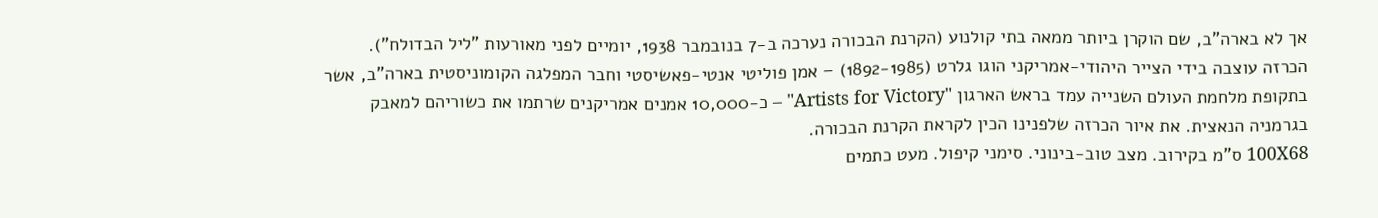אך לא בארה"ב, שם הוקרן ביותר ממאה בתי קולנוע (הקרנת הבכורה נערכה ב-7 בנובמבר 1938, יומיים לפני מאורעות "ליל הבדולח").
הכרזה עוצבה בידי הצייר היהודי-אמריקני הוגו גלרט (1892-1985) – אמן פוליטי אנטי-פאשיסטי וחבר המפלגה הקומוניסטית בארה"ב, אשר בתקופת מלחמת העולם השנייה עמד בראש הארגון "Artists for Victory" – כ-10,000 אמנים אמריקנים שרתמו את כשוריהם למאבק בגרמניה הנאצית. את איור הכרזה שלפנינו הכין לקראת הקרנת הבכורה.
100X68 ס"מ בקירוב. מצב טוב-בינוני. סימני קיפול. מעט כתמים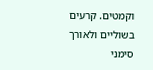וקמטים. קרעים בשוליים ולאורך סימני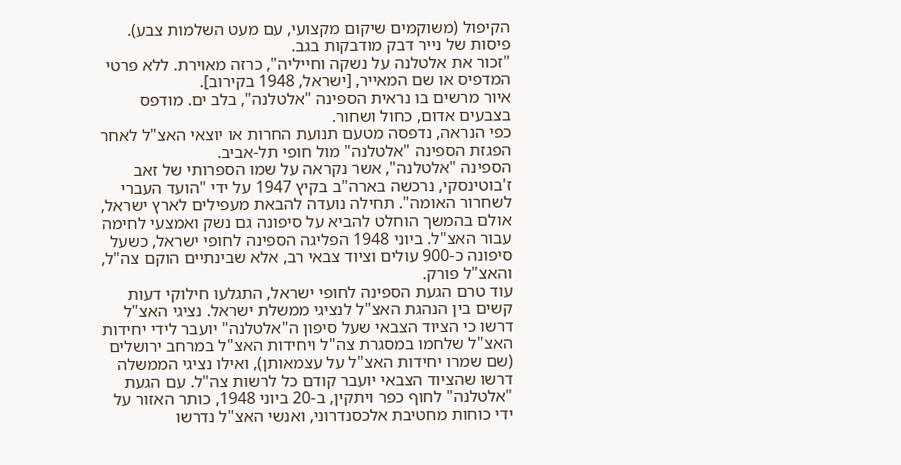הקיפול (משוקמים שיקום מקצועי, עם מעט השלמות צבע). פיסות של נייר דבק מודבקות בגב.
"זכור את אלטלנה על נשקה וחייליה", כרזה מאוירת. ללא פרטי המדפיס או שם המאייר, [ישראל, 1948 בקירוב].
איור מרשים בו נראית הספינה "אלטלנה", בלב ים. מודפס בצבעים אדום, כחול ושחור.
כפי הנראה, נדפסה מטעם תנועת החרות או יוצאי האצ"ל לאחר הפגזת הספינה "אלטלנה" מול חופי תל-אביב.
הספינה "אלטלנה", אשר נקראה על שמו הספרותי של זאב ז'בוטינסקי, נרכשה בארה"ב בקיץ 1947 על ידי "הועד העברי לשחרור האומה". תחילה נועדה להבאת מעפילים לארץ ישראל, אולם בהמשך הוחלט להביא על סיפונה גם נשק ואמצעי לחימה עבור האצ"ל. ביוני 1948 הפליגה הספינה לחופי ישראל, כשעל סיפונה כ-900 עולים וציוד צבאי רב, אלא שבינתיים הוקם צה"ל, והאצ"ל פורק.
עוד טרם הגעת הספינה לחופי ישראל, התגלעו חילוקי דעות קשים בין הנהגת האצ"ל לנציגי ממשלת ישראל. נציגי האצ"ל דרשו כי הציוד הצבאי שעל סיפון ה"אלטלנה" יועבר לידי יחידות האצ"ל שלחמו במסגרת צה"ל ויחידות האצ"ל במרחב ירושלים (שם שמרו יחידות האצ"ל על עצמאותן), ואילו נציגי הממשלה דרשו שהציוד הצבאי יועבר קודם כל לרשות צה"ל. עם הגעת "אלטלנה" לחוף כפר ויתקין, ב-20 ביוני 1948, כותר האזור על ידי כוחות מחטיבת אלכסנדרוני, ואנשי האצ"ל נדרשו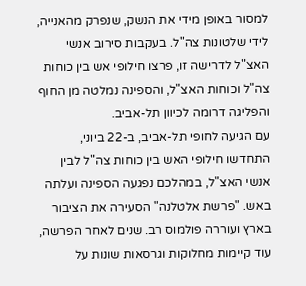למסור באופן מידי את הנשק, שנפרק מהאנייה, לידי שלטונות צה"ל. בעקבות סירוב אנשי האצ"ל לדרישה זו, פרצו חילופי אש בין כוחות צה"ל וכוחות האצ"ל, והספינה נמלטה מן החוף והפליגה דרומה לכיוון תל-אביב.
עם הגיעה לחופי תל-אביב, ב-22 ביוני, התחדשו חילופי האש בין כוחות צה"ל לבין אנשי האצ"ל, במהלכם נפגעה הספינה ועלתה באש. "פרשת אלטלנה" הסעירה את הציבור בארץ ועוררה פולמוס רב. שנים לאחר הפרשה, עוד קיימות מחלוקות וגרסאות שונות על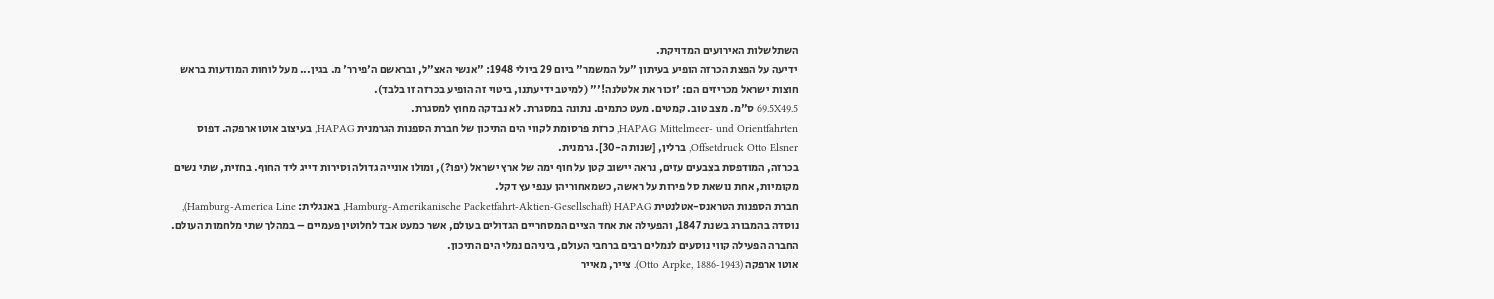השתלשלות האירועים המדויקת.
ידיעה על הפצת הכרזה הופיע בעיתון "על המשמר" ביום 29 ביולי 1948: "אנשי האצ"ל, ובראשם ה'פירר' מ. בגין... מעל לוחות המודעות בראש חוצות ישראל מכריזים הם: 'זכור את אלטלנה!'" (למיטב ידיעתנו, ביטוי זה הופיע בכרזה זו בלבד).
69.5X49.5 ס"מ. מצב טוב. קמטים. מעט כתמים. נתונה במסגרת. לא נבדקה מחוץ למסגרת.
HAPAG Mittelmeer- und Orientfahrten, כרזת פרסומת לקווי הים התיכון של חברת הספנות הגרמנית HAPAG, בעיצוב אוטו ארפקה. דפוס Offsetdruck Otto Elsner, ברלין, [שנות ה-30]. גרמנית.
בכרזה, המודפסת בצבעים עזים, נראה יישוב קטן על חוף ימה של ארץ ישראל (יפו?), ומולו אונייה גדולה וסירות דייג ליד החוף. בחזית, שתי נשים מקומיות, אחת נושאת סל פירות על ראשה, כשמאחוריהן ענפי עץ דקל.
חברת הספנות הטראנס-אטלנטית HAPAG (Hamburg-Amerikanische Packetfahrt-Aktien-Gesellschaft, באנגלית: Hamburg-America Line), נוסדה בהמבורג בשנת 1847, והפעילה את אחד הציים המסחריים הגדולים בעולם, אשר כמעט אבד לחלוטין פעמיים – במהלך שתי מלחמות העולם. החברה הפעילה קווי נוסעים לנמלים רבים ברחבי העולם, ביניהם נמלי הים התיכון.
אוטו ארפקה (Otto Arpke, 1886-1943). צייר, מאייר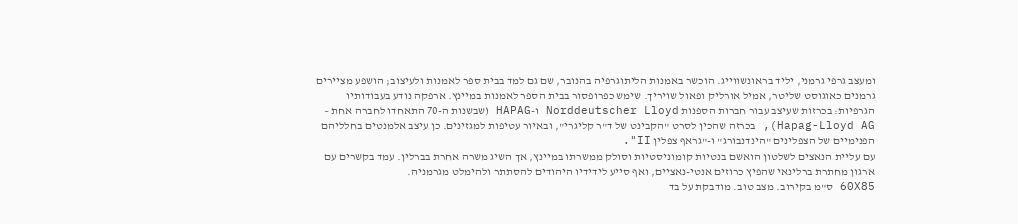ומעצב גרפי גרמני, יליד בראונשווייג. הוכשר באמנות הליתוגרפיה בהנובר, שם גם למד בבית ספר לאמנות ולעיצוב; הושפע מציירים גרמנים כאוגוסט שליטר, אמיל אורליק ופאול שויריך. שימש כפרופסור בבית הספר לאמנות במיינץ. ארפקה נודע בעבודותיו הגרפיות: בכרזות שעיצב עבור חברות הספנות Norddeutscher Lloyd ו-HAPAG (שבשנות ה-70 התאחדו לחברה אחת – Hapag-Lloyd AG), בכרזה שהכין לסרט "הקבינט של ד"ר קליגרי", ובאיור עטיפות למגזינים. כן עיצב אלמנטים בחלליהם הפנימיים של הצפלינים "הינדנבורג" ו-"גראף צפלין II".
עם עליית הנאצים לשלטון הואשם בנטיות קומוניסטיות וסולק ממשרתו במיינץ, אך השיג משרה אחרת בברלין. עמד בקשרים עם ארגון מחתרת ברלינאי שהפיץ כרוזים אנטי-נאציים, ואף סייע לידידיו היהודים להסתתר ולהימלט מגרמניה.
60X85 ס"מ בקירוב. מצב טוב. מודבקת על בד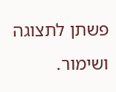פשתן לתצוגה ושימור.